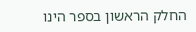החלק הראשון בספר הינו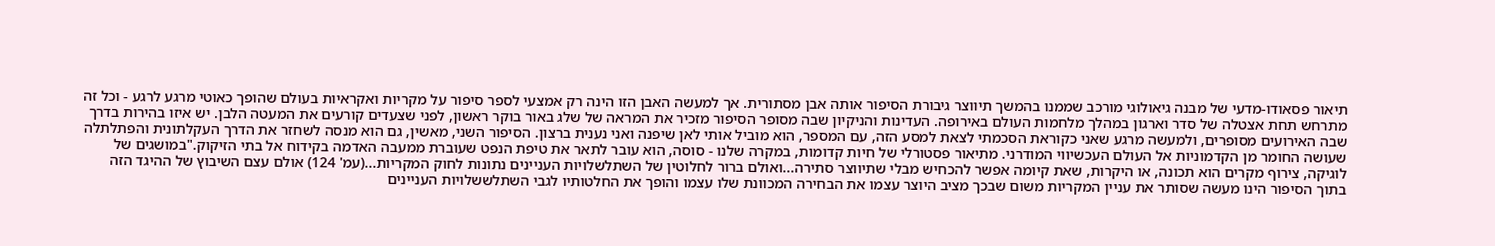תיאור פסאודו-מדעי של מבנה גיאולוגי מורכב שממנו בהמשך תיווצר גיבורת הסיפור אותה אבן מסתורית. אך למעשה האבן הזו הינה רק אמצעי לספר סיפור על מקריות ואקראיות בעולם שהופך כאוטי מרגע לרגע - וכל זה מתרחש תחת אצטלה של סדר וארגון במהלך מלחמות העולם באירופה. העדינות והניקיון שבה מסופר הסיפור מזכיר את המראה של שלג באור בוקר ראשון, לפני שצעדים קורעים את המעטה הלבן. יש איזו בהירות בדרך שבה האירועים מסופרים, ולמעשה מרגע שאני כקוראת הסכמתי לצאת למסע הזה, עם המספר, הוא מוביל אותי לאן שיפנה ואני נענית ברצון. הסיפור השני, מאשין, גם הוא מנסה לשחזר את הדרך העקלתונית והפתלתלה שעושה החומר מן הקדמוניות אל העולם העכשיווי המודרני. מתיאור פסטורלי של חיות קדומות, במקרה שלנו - סוסה, הוא עובר לתאר את טיפת הנפט שעוברת ממעבה האדמה בקידוח אל בתי הזיקוק."במושגים של לוגיקה, צירוף מקרים הוא תכונה, או היקרות, שאת קיומה אפשר להכחיש מבלי שתיווצר סתירה...ואולם ברור לחלוטין של השתלשלויות העניינים נתונות לחוק המקריות...(עמ' 124) אולם עצם השיבוץ של ההיגד הזה בתוך הסיפור הינו מעשה שסותר את עניין המקריות משום שבכך מציב היוצר עצמו את הבחירה המכוונת שלו עצמו והופך את החלטותיו לגבי השתלששלויות העניינים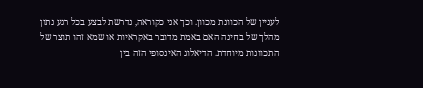לעניין של הכוונת מכוון. וכך אני כקוראה, נדרשת לבצע בכל רגע נתון מהלך של בחינה האם באמת מדובר באקראיות או שמא זהו תוצר של התכוונות מיוחדת. הדיאלוג האינסופי הזה בין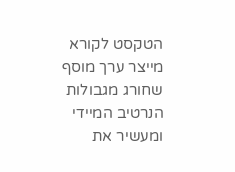הטקסט לקורא מייצר ערך מוסף שחורג מגבולות הנרטיב המיידי ומעשיר את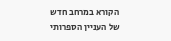הקורא במרחב חדש של העניין הספרותי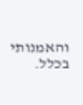והאמנותי בכלל.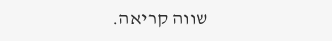שווה קריאה.